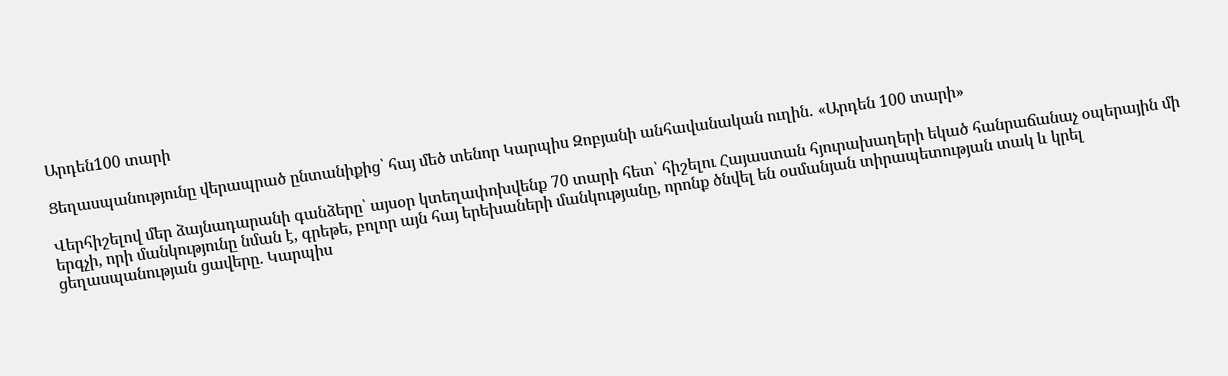Արդեն100 տարի

Ցեղասպանությունը վերապրած ընտանիքից՝ հայ մեծ տենոր Կարպիս Զոբյանի անհավանական ուղին․ «Արդեն 100 տարի»

Վերհիշելով մեր ձայնադարանի գանձերը՝ այսօր կտեղափոխվենք 70 տարի հետ՝ հիշելու Հայաստան հյուրախաղերի եկած հանրաճանաչ օպերային մի երգչի, որի մանկությունը նման է, գրեթե, բոլոր այն հայ երեխաների մանկությանը, որոնք ծնվել են օսմանյան տիրապետության տակ և կրել ցեղասպանության ցավերը. Կարպիս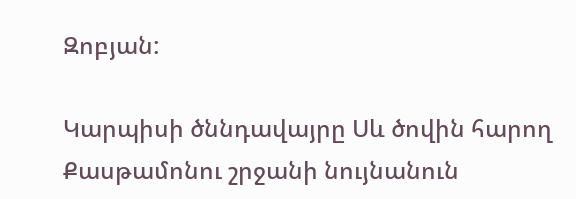Զոբյան:

Կարպիսի ծննդավայրը Սև ծովին հարող Քասթամոնու շրջանի նույնանուն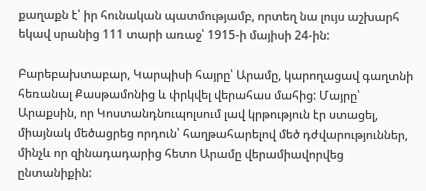քաղաքն է՝ իր հունական պատմությամբ, որտեղ նա լույս աշխարհ եկավ սրանից 111 տարի առաջ՝ 1915-ի մայիսի 24-ին:

Բարեբախտաբար, Կարպիսի հայրը՝ Արամը, կարողացավ գաղտնի հեռանալ Քասթամոնից և փրկվել վերահաս մահից: Մայրը՝ Արաքսին, որ Կոստանդնուպոլսում լավ կրթություն էր ստացել, միայնակ մեծացրեց որդուն՝ հաղթահարելով մեծ դժվարություններ, մինչև որ զինադադարից հետո Արամը վերամիավորվեց ընտանիքին: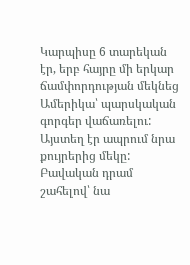Կարպիսը 6 տարեկան էր, երբ հայրը մի երկար ճամփորդության մեկնեց Ամերիկա՝ պարսկական գորգեր վաճառելու: Այստեղ էր ապրում նրա քույրերից մեկը: Բավական դրամ շահելով՝ նա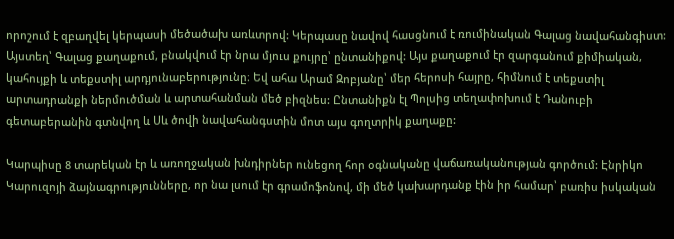որոշում է զբաղվել կերպասի մեծածախ առևտրով: Կերպասը նավով հասցնում է ռումինական Գալաց նավահանգիստ: Այստեղ՝ Գալաց քաղաքում, բնակվում էր նրա մյուս քույրը՝ ընտանիքով: Այս քաղաքում էր զարգանում քիմիական, կահույքի և տեքստիլ արդյունաբերությունը։ Եվ ահա Արամ Զոբյանը՝ մեր հերոսի հայրը, հիմնում է տեքստիլ արտադրանքի ներմուծման և արտահանման մեծ բիզնես: Ընտանիքն էլ Պոլսից տեղափոխում է Դանուբի գետաբերանին գտնվող և Սև ծովի նավահանգստին մոտ այս գողտրիկ քաղաքը:

Կարպիսը 8 տարեկան էր և առողջական խնդիրներ ունեցող հոր օգնականը վաճառականության գործում: Էնրիկո Կարուզոյի ձայնագրությունները, որ նա լսում էր գրամոֆոնով, մի մեծ կախարդանք էին իր համար՝ բառիս իսկական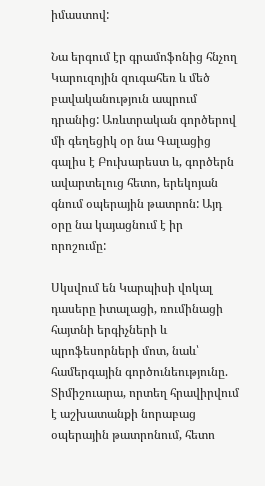իմաստով:

Նա երգում էր գրամոֆոնից հնչող Կարուզոյին զուգահեռ և մեծ բավականություն ապրում դրանից: Առևտրական գործերով մի գեղեցիկ օր նա Գալացից գալիս է Բուխարեստ և, գործերն ավարտելուց հետո, երեկոյան գնում օպերային թատրոն: Այդ օրը նա կայացնում է իր որոշումը:

Սկսվում են Կարպիսի վոկալ դասերը իտալացի, ռումինացի հայտնի երգիչների և պրոֆեսորների մոտ, նաև՝ համերգային գործունեությունը. Տիմիշուարա, որտեղ հրավիրվում է աշխատանքի նորաբաց օպերային թատրոնում, հետո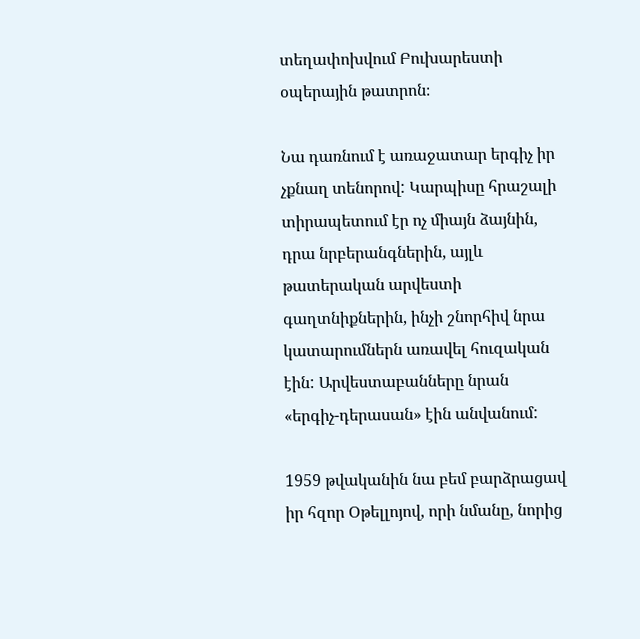տեղափոխվում Բուխարեստի օպերային թատրոն։

Նա դառնում է առաջատար երգիչ իր չքնաղ տենորով: Կարպիսը հրաշալի տիրապետում էր ոչ միայն ձայնին, դրա նրբերանգներին, այլև թատերական արվեստի գաղտնիքներին, ինչի շնորհիվ նրա կատարումներն առավել հուզական էին: Արվեստաբանները նրան «երգիչ-դերասան» էին անվանում:

1959 թվականին նա բեմ բարձրացավ իր հզոր Օթելլոյով, որի նմանը, նորից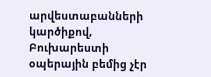արվեստաբանների կարծիքով, Բուխարեստի օպերային բեմից չէր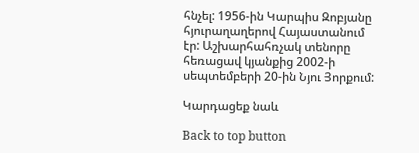հնչել: 1956-ին Կարպիս Զոբյանը հյուրաղաղերով Հայաստանում էր: Աշխարհահռչակ տենորը հեռացավ կյանքից 2002-ի սեպտեմբերի 20-ին Նյու Յորքում:

Կարդացեք նաև

Back to top button